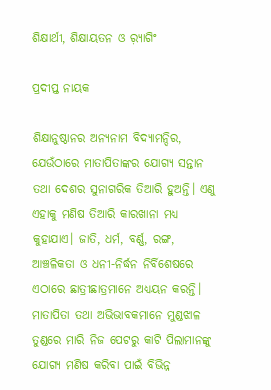ଶିକ୍ଷାର୍ଥୀ, ଶିକ୍ଷାୟତନ ଓ ର଼୍ୟାଗିଂ

ପ୍ରଦୀପ୍ତ ନାୟକ

ଶିକ୍ଷାନୁଷ୍ଠାନର ଅନ୍ୟନାମ ବିଦ୍ୟାମନ୍ଦିର, ଯେଉଁଠାରେ ମାତାପିତାଙ୍କର ଯୋଗ୍ୟ ସନ୍ତାନ ତଥା ଦେଶର ସୁନାଗରିକ ତିଆରି ହୁଅନ୍ତି। ଏଣୁ ଏହାକୁ ମଣିଷ ତିଆରି କାରଖାନା ମଧ୍ୟ କୁହାଯାଏ। ଜାତି, ଧର୍ମ, ବର୍ଣ୍ଣ, ରଙ୍ଗ, ଆଞ୍ଚଳିକତା ଓ ଧନୀ-ନିର୍ଦ୍ଧନ ନିର୍ବିଶେଷରେ ଏଠାରେ ଛାତ୍ରୀଛାତ୍ରମାନେ ଅଧ୍ୟୟନ କରନ୍ତି। ମାତାପିତା ତଥା ଅଭିଭାବକମାନେ ମୁଣ୍ଡଝାଳ ତୁଣ୍ଡରେ ମାରି ନିଜ ପେଟରୁ କାଟି ପିଲାମାନଙ୍କୁ ଯୋଗ୍ୟ ମଣିଷ କରିବା ପାଇଁ ବିଭିନ୍ନ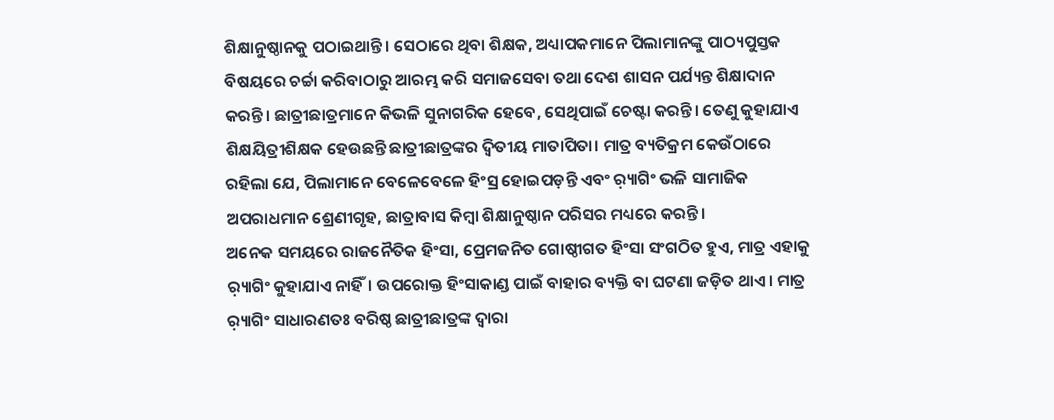ଶିକ୍ଷାନୁଷ୍ଠାନକୁ ପଠାଇଥାନ୍ତି। ସେଠାରେ ଥିବା ଶିକ୍ଷକ, ଅଧ୍ୟାପକମାନେ ପିଲାମାନଙ୍କୁ ପାଠ୍ୟପୁସ୍ତକ ବିଷୟରେ ଚର୍ଚ୍ଚା କରିବାଠାରୁ ଆରମ୍ଭ କରି ସମାଜସେବା ତଥା ଦେଶ ଶାସନ ପର୍ଯ୍ୟନ୍ତ ଶିକ୍ଷାଦାନ କରନ୍ତି। ଛାତ୍ରୀଛାତ୍ରମାନେ କିଭଳି ସୁନାଗରିକ ହେବେ, ସେଥିପାଇଁ ଚେଷ୍ଟା କରନ୍ତି। ତେଣୁ କୁହାଯାଏ ଶିକ୍ଷୟିତ୍ରୀଶିକ୍ଷକ ହେଉଛନ୍ତି ଛାତ୍ରୀଛାତ୍ରଙ୍କର ଦ୍ୱିତୀୟ ମାତାପିତା। ମାତ୍ର ବ୍ୟତିକ୍ରମ କେଉଁଠାରେ ରହିଲା ଯେ, ପିଲାମାନେ ବେଳେବେଳେ ହିଂସ୍ର ହୋଇପଡ଼ନ୍ତି ଏବଂ ର଼୍ୟାଗିଂ ଭଳି ସାମାଜିକ ଅପରାଧମାନ ଶ୍ରେଣୀଗୃହ, ଛାତ୍ରାବାସ କିମ୍ବା ଶିକ୍ଷାନୁଷ୍ଠାନ ପରିସର ମଧ୍ୟରେ କରନ୍ତି।
ଅନେକ ସମୟରେ ରାଜନୈତିକ ହିଂସା, ପ୍ରେମଜନିତ ଗୋଷ୍ଠୀଗତ ହିଂସା ସଂଗଠିତ ହୁଏ, ମାତ୍ର ଏହାକୁ ର଼୍ୟାଗିଂ କୁହାଯାଏ ନାହିଁ। ଉପରୋକ୍ତ ହିଂସାକାଣ୍ଡ ପାଇଁ ବାହାର ବ୍ୟକ୍ତି ବା ଘଟଣା ଜଡ଼ିତ ଥାଏ। ମାତ୍ର ର଼୍ୟାଗିଂ ସାଧାରଣତଃ ବରିଷ୍ଠ ଛାତ୍ରୀଛାତ୍ରଙ୍କ ଦ୍ୱାରା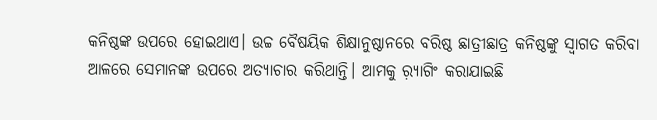କନିଷ୍ଠଙ୍କ ଉପରେ ହୋଇଥାଏ। ଉଚ୍ଚ ବୈଷୟିକ ଶିକ୍ଷାନୁଷ୍ଠାନରେ ବରିଷ୍ଠ ଛାତ୍ରୀଛାତ୍ର କନିଷ୍ଠଙ୍କୁ ସ୍ବାଗତ କରିବା ଆଳରେ ସେମାନଙ୍କ ଉପରେ ଅତ୍ୟାଚାର କରିଥାନ୍ତି। ଆମକୁ ର଼୍ୟାଗିଂ କରାଯାଇଛି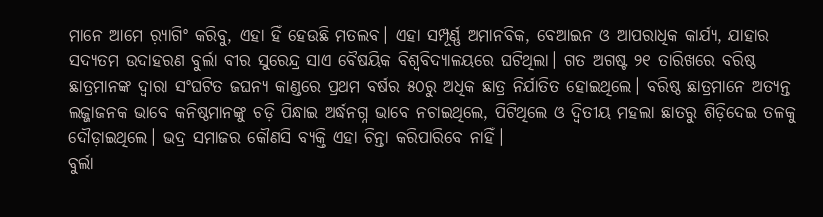ମାନେ ଆମେ ର଼୍ୟାଗିଂ କରିବୁ, ଏହା ହିଁ ହେଉଛି ମତଲବ। ଏହା ସମ୍ପୂର୍ଣ୍ଣ ଅମାନବିକ, ବେଆଇନ ଓ ଆପରାଧିକ କାର୍ଯ୍ୟ, ଯାହାର ସଦ୍ୟତମ ଉଦାହରଣ ବୁର୍ଲା ବୀର ସୁରେନ୍ଦ୍ର ସାଏ ବୈଷୟିକ ବିଶ୍ୱବିଦ୍ୟାଳୟରେ ଘଟିଥିଲା। ଗତ ଅଗଷ୍ଟ ୨୧ ତାରିଖରେ ବରିଷ୍ଠ ଛାତ୍ରମାନଙ୍କ ଦ୍ୱାରା ସଂଘଟିତ ଜଘନ୍ୟ କାଣ୍ଡରେ ପ୍ରଥମ ବର୍ଷର ୫୦ରୁ ଅଧିକ ଛାତ୍ର ନିର୍ଯାତିତ ହୋଇଥିଲେ। ବରିଷ୍ଠ ଛାତ୍ରମାନେ ଅତ୍ୟନ୍ତ ଲଜ୍ଜାଜନକ ଭାବେ କନିଷ୍ଠମାନଙ୍କୁ ଚଡ଼ି ପିନ୍ଧାଇ ଅର୍ଦ୍ଧନଗ୍ନ ଭାବେ ନଚାଇଥିଲେ, ପିଟିଥିଲେ ଓ ଦ୍ୱିତୀୟ ମହଲା ଛାତରୁ ଶିଡ଼ିଦେଇ ତଳକୁ ଦୌଡ଼ାଇଥିଲେ। ଭଦ୍ର ସମାଜର କୌଣସି ବ୍ୟକ୍ତି ଏହା ଚିନ୍ତା କରିପାରିବେ ନାହିଁ।
ବୁର୍ଲା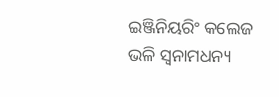ଇଞ୍ଜିନିୟରିଂ କଲେଜ ଭଳି ସ୍ବନାମଧନ୍ୟ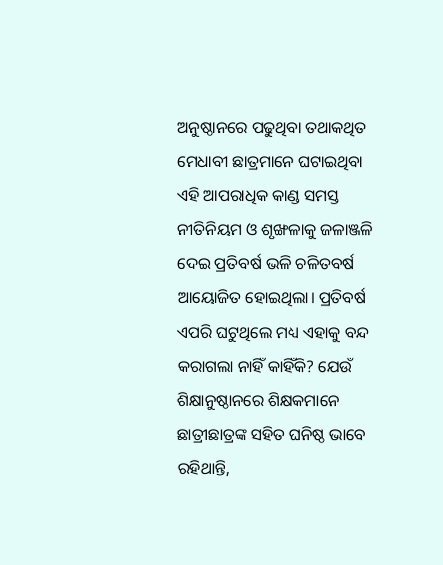ଅନୁଷ୍ଠାନରେ ପଢୁଥିବା ତଥାକଥିତ ମେଧାବୀ ଛାତ୍ରମାନେ ଘଟାଇଥିବା ଏହି ଆପରାଧିକ କାଣ୍ଡ ସମସ୍ତ ନୀତିନିୟମ ଓ ଶୃଙ୍ଖଳାକୁ ଜଳାଞ୍ଜଳି ଦେଇ ପ୍ରତିବର୍ଷ ଭଳି ଚଳିତବର୍ଷ ଆୟୋଜିତ ହୋଇଥିଲା। ପ୍ରତିବର୍ଷ ଏପରି ଘଟୁଥିଲେ ମଧ୍ୟ ଏହାକୁ ବନ୍ଦ କରାଗଲା ନାହିଁ କାହିଁକି? ଯେଉଁ ଶିକ୍ଷାନୁଷ୍ଠାନରେ ଶିକ୍ଷକମାନେ ଛାତ୍ରୀଛାତ୍ରଙ୍କ ସହିତ ଘନିଷ୍ଠ ଭାବେ ରହିଥାନ୍ତି,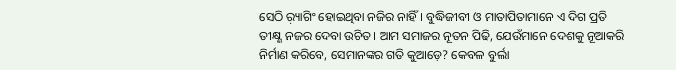ସେଠି ର଼୍ୟାଗିଂ ହୋଇଥିବା ନଜିର ନାହିଁ। ବୁଦ୍ଧିଜୀବୀ ଓ ମାତାପିତାମାନେ ଏ ଦିଗ ପ୍ରତି ତୀକ୍ଷ୍ଣ ନଜର ଦେବା ଉଚିତ। ଆମ ସମାଜର ନୂତନ ପିଢି, ଯେଉଁମାନେ ଦେଶକୁ ନୂଆକରି ନିର୍ମାଣ କରିବେ, ସେମାନଙ୍କର ଗତି କୁଆଡ଼େ? କେବଳ ବୁର୍ଲା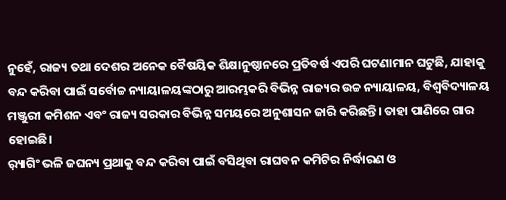ନୁହେଁ, ରାଜ୍ୟ ତଥା ଦେଶର ଅନେକ ବୈଷୟିକ ଶିକ୍ଷାନୁଷ୍ଠାନରେ ପ୍ରତିବର୍ଷ ଏପରି ଘଟଣାମାନ ଘଟୁଛି, ଯାହାକୁ ବନ୍ଦ କରିବା ପାଇଁ ସର୍ବୋଚ୍ଚ ନ୍ୟାୟାଳୟଙ୍କଠାରୁ ଆରମ୍ଭକରି ବିଭିନ୍ନ ରାଜ୍ୟର ଉଚ୍ଚ ନ୍ୟାୟାଳୟ, ବିଶ୍ୱବିଦ୍ୟାଳୟ ମଞ୍ଜୁରୀ କମିଶନ ଏବଂ ରାଜ୍ୟ ସରକାର ବିଭିନ୍ନ ସମୟରେ ଅନୁଶାସନ ଜାରି କରିଛନ୍ତି। ତାହା ପାଣିରେ ଗାର ହୋଇଛି।
ର଼୍ୟାଗିଂ ଭଳି ଜଘନ୍ୟ ପ୍ରଥାକୁ ବନ୍ଦ କରିବା ପାଇଁ ବସିଥିବା ରାଘବନ କମିଟିର ନିର୍ଦ୍ଧାରଣ ଓ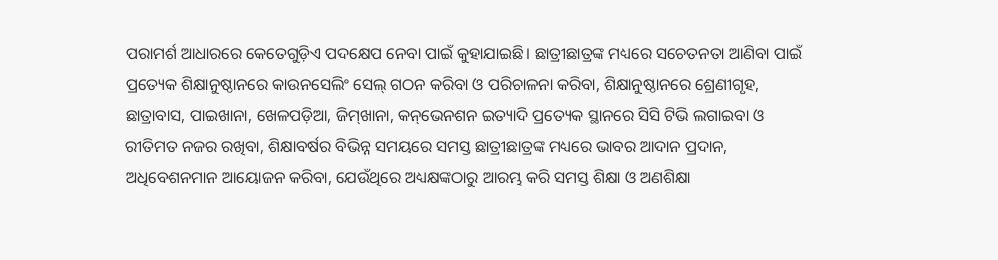ପରାମର୍ଶ ଆଧାରରେ କେତେଗୁଡ଼ିଏ ପଦକ୍ଷେପ ନେବା ପାଇଁ କୁହାଯାଇଛି। ଛାତ୍ରୀଛାତ୍ରଙ୍କ ମଧ୍ୟରେ ସଚେତନତା ଆଣିବା ପାଇଁ ପ୍ରତ୍ୟେକ ଶିକ୍ଷାନୁଷ୍ଠାନରେ କାଉନସେଲିଂ ସେଲ୍‌ ଗଠନ କରିବା ଓ ପରିଚାଳନା କରିବା, ଶିକ୍ଷାନୁଷ୍ଠାନରେ ଶ୍ରେଣୀଗୃହ, ଛାତ୍ରାବାସ, ପାଇଖାନା, ଖେଳପଡ଼ିଆ, ଜିମ୍‌ଖାନା, କନ୍‌ଭେନଶନ ଇତ୍ୟାଦି ପ୍ରତ୍ୟେକ ସ୍ଥାନରେ ସିସି ଟିଭି ଲଗାଇବା ଓ ରୀତିମତ ନଜର ରଖିବା, ଶିକ୍ଷାବର୍ଷର ବିଭିନ୍ନ ସମୟରେ ସମସ୍ତ ଛାତ୍ରୀଛାତ୍ରଙ୍କ ମଧ୍ୟରେ ଭାବର ଆଦାନ ପ୍ରଦାନ, ଅଧିବେଶନମାନ ଆୟୋଜନ କରିବା, ଯେଉଁଥିରେ ଅଧ୍ୟକ୍ଷଙ୍କଠାରୁ ଆରମ୍ଭ କରି ସମସ୍ତ ଶିକ୍ଷା ଓ ଅଣଶିକ୍ଷା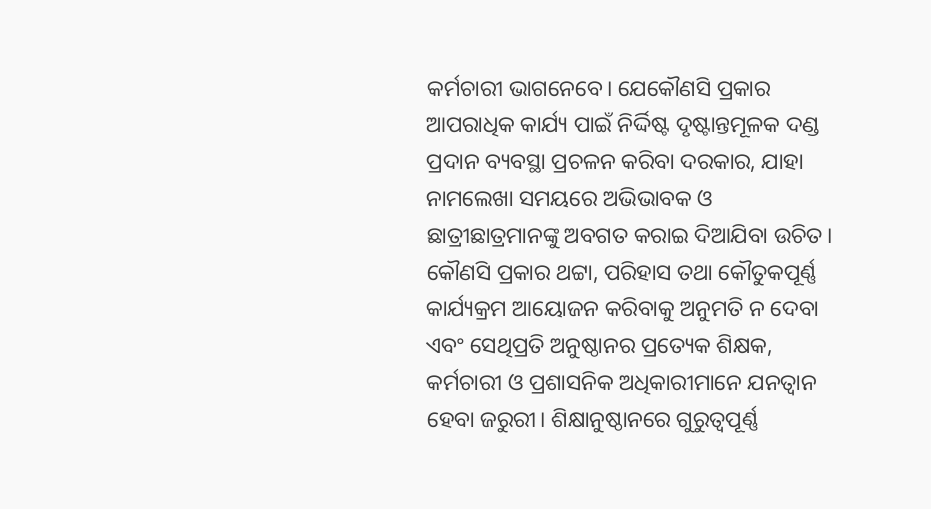କର୍ମଚାରୀ ଭାଗନେବେ। ଯେକୌଣସି ପ୍ରକାର ଆପରାଧିକ କାର୍ଯ୍ୟ ପାଇଁ ନିର୍ଦ୍ଦିଷ୍ଟ ଦୃଷ୍ଟାନ୍ତମୂଳକ ଦଣ୍ଡ ପ୍ରଦାନ ବ୍ୟବସ୍ଥା ପ୍ରଚଳନ କରିବା ଦରକାର, ଯାହା ନାମଲେଖା ସମୟରେ ଅଭିଭାବକ ଓ ଛାତ୍ରୀଛାତ୍ରମାନଙ୍କୁ ଅବଗତ କରାଇ ଦିଆଯିବା ଉଚିତ। କୌଣସି ପ୍ରକାର ଥଟ୍ଟା, ପରିହାସ ତଥା କୌତୁକପୂର୍ଣ୍ଣ କାର୍ଯ୍ୟକ୍ରମ ଆୟୋଜନ କରିବାକୁ ଅନୁମତି ନ ଦେବା ଏବଂ ସେଥିପ୍ରତି ଅନୁଷ୍ଠାନର ପ୍ରତ୍ୟେକ ଶିକ୍ଷକ, କର୍ମଚାରୀ ଓ ପ୍ରଶାସନିକ ଅଧିକାରୀମାନେ ଯନତ୍ବାନ ହେବା ଜରୁରୀ। ଶିକ୍ଷାନୁଷ୍ଠାନରେ ଗୁରୁତ୍ୱପୂର୍ଣ୍ଣ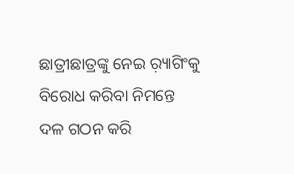ଛାତ୍ରୀଛାତ୍ରଙ୍କୁ ନେଇ ର଼୍ୟାଗିଂକୁ ବିରୋଧ କରିବା ନିମନ୍ତେ ଦଳ ଗଠନ କରି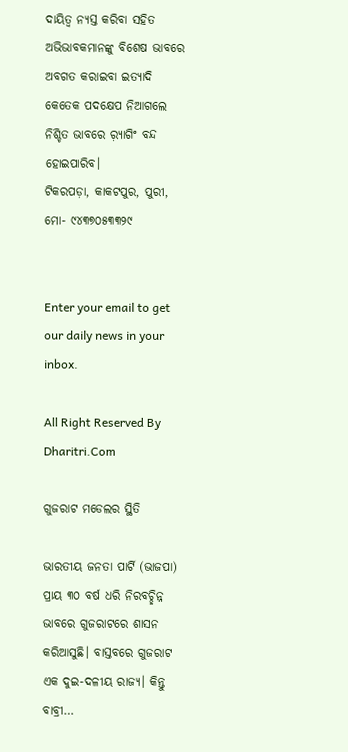ଦାୟିତ୍ୱ ନ୍ୟସ୍ତ କରିବା ସହିତ ଅଭିଭାବକମାନଙ୍କୁ ବିଶେଷ ଭାବରେ ଅବଗତ କରାଇବା ଇତ୍ୟାଦି କେତେକ ପଦକ୍ଷେପ ନିଆଗଲେ ନିଶ୍ଚିତ ଭାବରେ ର଼୍ୟାଗିଂ ବନ୍ଦ ହୋଇପାରିବ।
ଟିକରପଡ଼ା, କାକଟପୁର, ପୁରୀ, ମୋ- ୯୪୩୭୦୫୩୩୨୯


Enter your email to get our daily news in your inbox.

All Right Reserved By Dharitri.Com

ଗୁଜରାଟ ମଡେଲର ସ୍ଥିତି

ଭାରତୀୟ ଜନତା ପାର୍ଟି (ଭାଜପା) ପ୍ରାୟ ୩୦ ବର୍ଷ ଧରି ନିରବଚ୍ଛିନ୍ନ ଭାବରେ ଗୁଜରାଟରେ ଶାସନ କରିଆସୁଛି। ବାସ୍ତବରେ ଗୁଜରାଟ ଏକ ଦୁଇ-ଦଳୀୟ ରାଜ୍ୟ। କିନ୍ତୁ ବାବ୍ରୀ…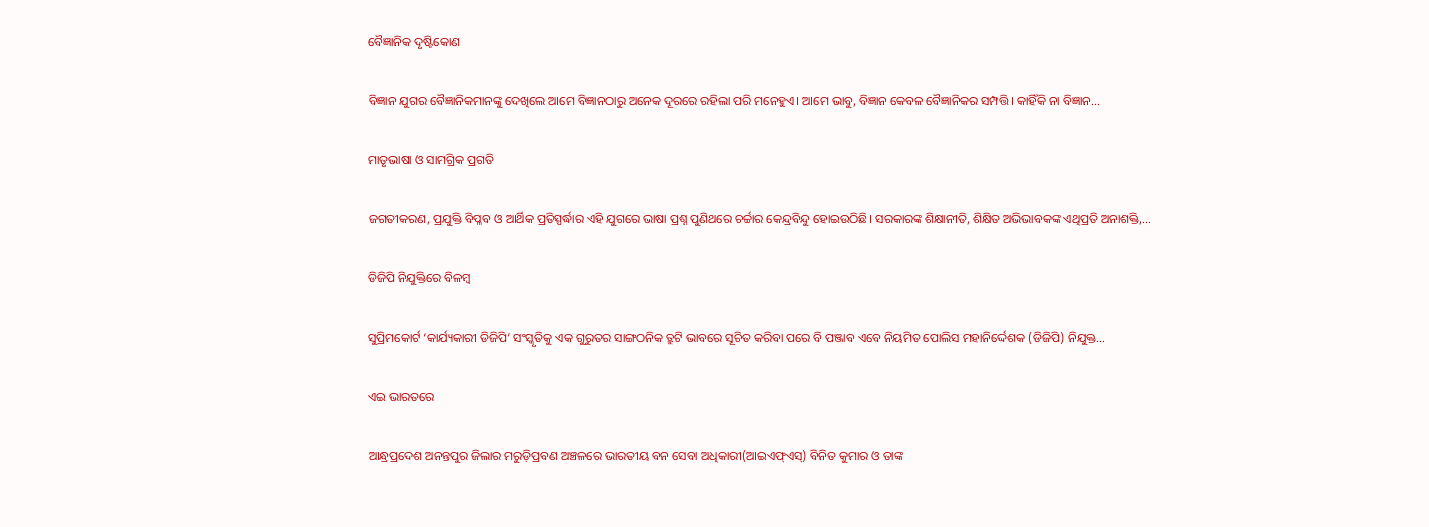ବୈଜ୍ଞାନିକ ଦୃଷ୍ଟିକୋଣ

ବିଜ୍ଞାନ ଯୁଗର ବୈଜ୍ଞାନିକମାନଙ୍କୁ ଦେଖିଲେ ଆମେ ବିଜ୍ଞାନଠାରୁ ଅନେକ ଦୂରରେ ରହିଲା ପରି ମନେହୁଏ। ଆମେ ଭାବୁ, ବିଜ୍ଞାନ କେବଳ ବୈଜ୍ଞାନିକର ସମ୍ପତ୍ତି। କାହିଁକି ନା ବିଜ୍ଞାନ…

ମାତୃଭାଷା ଓ ସାମଗ୍ରିକ ପ୍ରଗତି

ଜଗତୀକରଣ, ପ୍ରଯୁକ୍ତି ବିପ୍ଳବ ଓ ଆର୍ଥିକ ପ୍ରତିସ୍ପର୍ଦ୍ଧାର ଏହି ଯୁଗରେ ଭାଷା ପ୍ରଶ୍ନ ପୁଣିଥରେ ଚର୍ଚ୍ଚାର କେନ୍ଦ୍ରବିନ୍ଦୁ ହୋଇଉଠିଛି। ସରକାରଙ୍କ ଶିକ୍ଷାନୀତି, ଶିକ୍ଷିତ ଅଭିଭାବକଙ୍କ ଏଥିପ୍ରତି ଅନାଶକ୍ତି,…

ଡିଜିପି ନିଯୁକ୍ତିରେ ବିଳମ୍ବ

ସୁପ୍ରିମକୋର୍ଟ ‘କାର୍ଯ୍ୟକାରୀ ଡିଜିପି’ ସଂସ୍କୃତିକୁ ଏକ ଗୁରୁତର ସାଙ୍ଗଠନିକ ତ୍ରୁଟି ଭାବରେ ସୂଚିତ କରିବା ପରେ ବି ପଞ୍ଜାବ ଏବେ ନିୟମିତ ପୋଲିସ ମହାନିର୍ଦ୍ଦେଶକ (ଡିଜିପି) ନିଯୁକ୍ତ…

ଏଇ ଭାରତରେ

ଆନ୍ଧ୍ରପ୍ରଦେଶ ଅନନ୍ତପୁର ଜିଲାର ମରୁଡ଼ିପ୍ରବଣ ଅଞ୍ଚଳରେ ଭାରତୀୟ ବନ ସେବା ଅଧିକାରୀ(ଆଇଏଫ୍‌ଏସ୍‌) ବିନିତ କୁମାର ଓ ତାଙ୍କ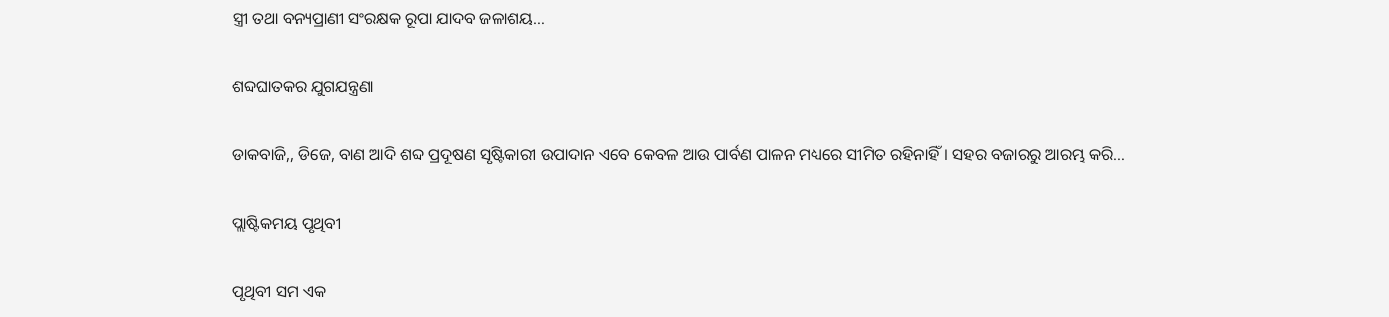ସ୍ତ୍ରୀ ତଥା ବନ୍ୟପ୍ରାଣୀ ସଂରକ୍ଷକ ରୂପା ଯାଦବ ଜଳାଶୟ…

ଶବ୍ଦଘାତକର ଯୁଗଯନ୍ତ୍ରଣା

ଡାକବାଜି,, ଡିଜେ, ବାଣ ଆଦି ଶବ୍ଦ ପ୍ରଦୂଷଣ ସୃଷ୍ଟିକାରୀ ଉପାଦାନ ଏବେ କେବଳ ଆଉ ପାର୍ବଣ ପାଳନ ମଧ୍ୟରେ ସୀମିତ ରହିନାହିଁ। ସହର ବଜାରରୁ ଆରମ୍ଭ କରି…

ପ୍ଲାଷ୍ଟିକମୟ ପୃଥିବୀ

ପୃଥିବୀ ସମ ଏକ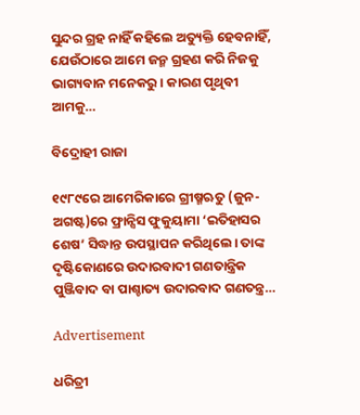ସୁନ୍ଦର ଗ୍ରହ ନାହିଁ କହିଲେ ଅତ୍ୟୁକ୍ତି ହେବନାହିଁ, ଯେଉଁଠାରେ ଆମେ ଜନ୍ମ ଗ୍ରହଣ କରି ନିଜକୁ ଭାଗ୍ୟବାନ ମନେକରୁ। କାରଣ ପୃଥିବୀ ଆମକୁ…

ବିଦ୍ରୋହୀ ରାଜା

୧୯୮୯ରେ ଆମେରିକାରେ ଗ୍ରୀଷ୍ମଋତୁ (ଜୁନ-ଅଗଷ୍ଟ)ରେ ଫ୍ରାନ୍ସିସ ଫୁକୁୟାମା ‘ଇତିହାସର ଶେଷ’ ସିଦ୍ଧାନ୍ତ ଉପସ୍ଥାପନ କରିଥିଲେ। ତାଙ୍କ ଦୃଷ୍ଟିକୋଣରେ ଉଦାରବାଦୀ ଗଣତାନ୍ତ୍ରିକ ପୁଞ୍ଜିବାଦ ବା ପାଶ୍ଚାତ୍ୟ ଉଦାରବାଦ ଗଣତନ୍ତ୍ର…

Advertisement

ଧରିତ୍ରୀ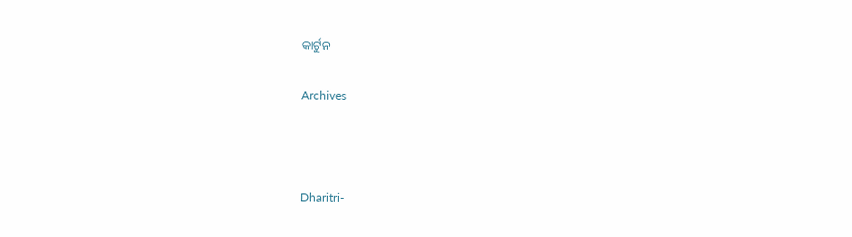କାର୍ଟୁନ

Archives



Dharitri-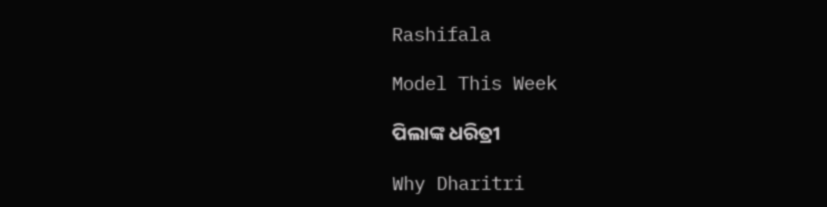Rashifala

Model This Week

ପିଲାଙ୍କ ଧରିତ୍ରୀ

Why Dharitri